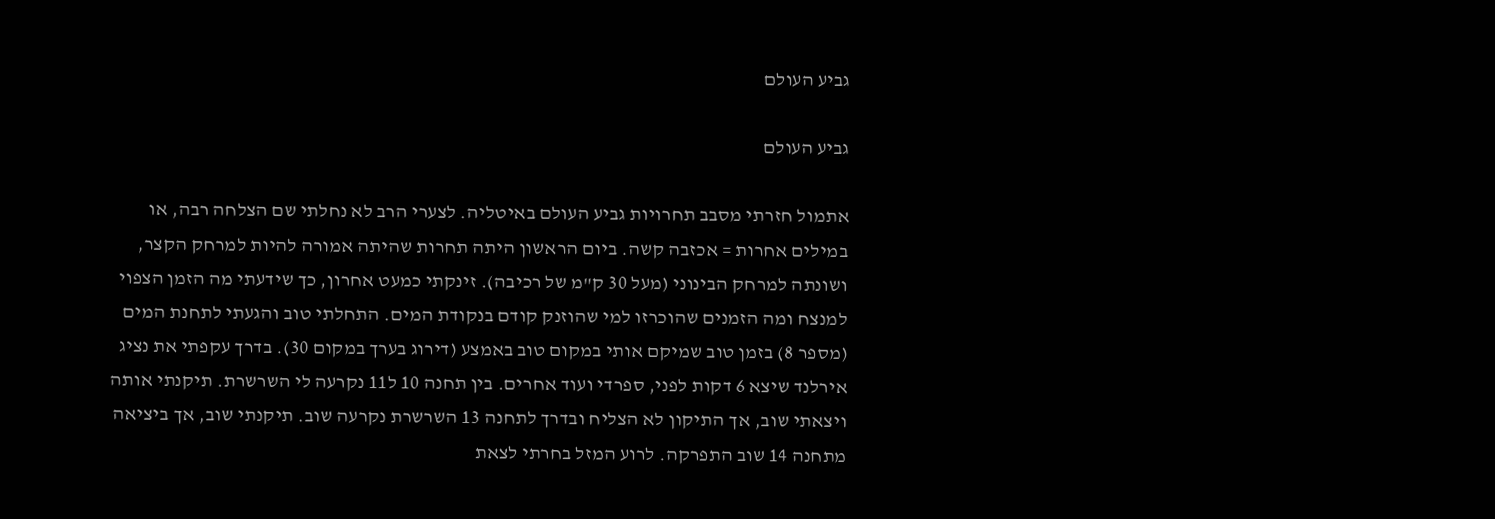גביע העולם

גביע העולם

אתמול חזרתי מסבב תחרויות גביע העולם באיטליה. לצערי הרב לא נחלתי שם הצלחה רבה, או במילים אחרות = אכזבה קשה. ביום הראשון היתה תחרות שהיתה אמורה להיות למרחק הקצר, ושונתה למרחק הבינוני (מעל 30 ק"מ של רכיבה). זינקתי כמעט אחרון, כך שידעתי מה הזמן הצפוי למנצח ומה הזמנים שהוכרזו למי שהוזנק קודם בנקודת המים. התחלתי טוב והגעתי לתחנת המים (מספר 8) בזמן טוב שמיקם אותי במקום טוב באמצע (דירוג בערך במקום 30). בדרך עקפתי את נציג אירלנד שיצא 6 דקות לפני, ספרדי ועוד אחרים. בין תחנה 10 ל11 נקרעה לי השרשרת. תיקנתי אותה ויצאתי שוב, אך התיקון לא הצליח ובדרך לתחנה 13 השרשרת נקרעה שוב. תיקנתי שוב, אך ביציאה מתחנה 14 שוב התפרקה. לרוע המזל בחרתי לצאת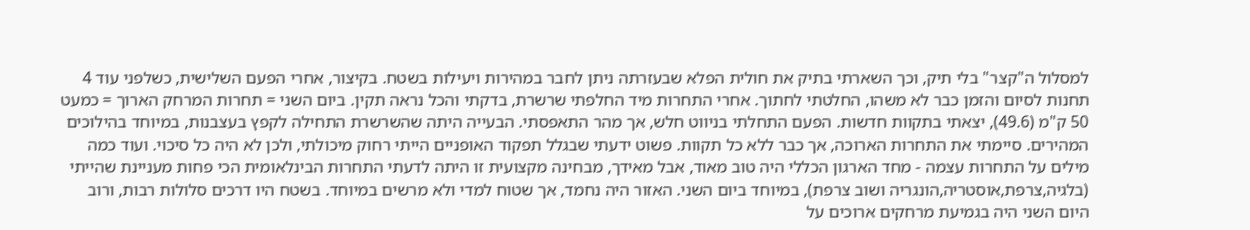למסלול ה"קצר" בלי תיק, וכך השארתי בתיק את חולית הפלא שבעזרתה ניתן לחבר במהירות ויעילות בשטח. בקיצור, אחרי הפעם השלישית, כשלפני עוד 4 תחנות לסיום והזמן כבר לא משהו, החלטתי לחתוך. אחרי התחרות מיד החלפתי שרשרת, בדקתי והכל נראה תקין. ביום השני = תחרות המרחק הארוך = כמעט 50 ק"מ (49.6), יצאתי בתקוות חדשות. הפעם התחלתי בניווט חלש, אך מהר התאפסתי. הבעייה היתה שהשרשרת התחילה לקפץ בעצבנות, במיוחד בהילוכים המהירים. סיימתי את התחרות הארוכה, אך כבר ללא כל תקוות. פשוט ידעתי שבגלל תפקוד האופניים הייתי רחוק מיכולתי, ולכן לא היה כל סיכוי. ועוד כמה מילים על התחרות עצמה - מחד הארגון הכללי היה טוב מאוד, אבל מאידך, מבחינה מקצועית זו היתה לדעתי התחרות הבינלאומית הכי פחות מעניינת שהייתי (בלגיה,צרפת,אוסטריה,הונגריה ושוב צרפת), במיוחד ביום השני. האזור היה נחמד, אך שטוח למדי ולא מרשים במיוחד. בשטח היו דרכים סלולות רבות, ורוב היום השני היה בגמיעת מרחקים ארוכים על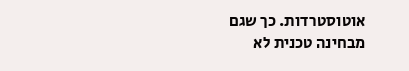אוטוסטרדות. כך שגם מבחינה טכנית לא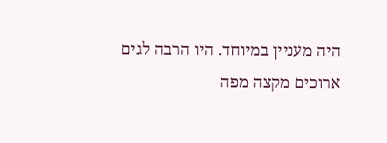היה מעניין במיוחד. היו הרבה לגים ארוכים מקצה מפה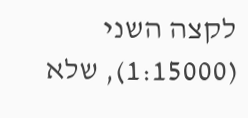לקצה השני (1:15000), שלא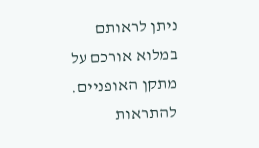ניתן לראותם במלוא אורכם על מתקן האופניים. להתראות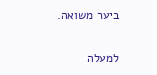ביער משואה.

למעלה